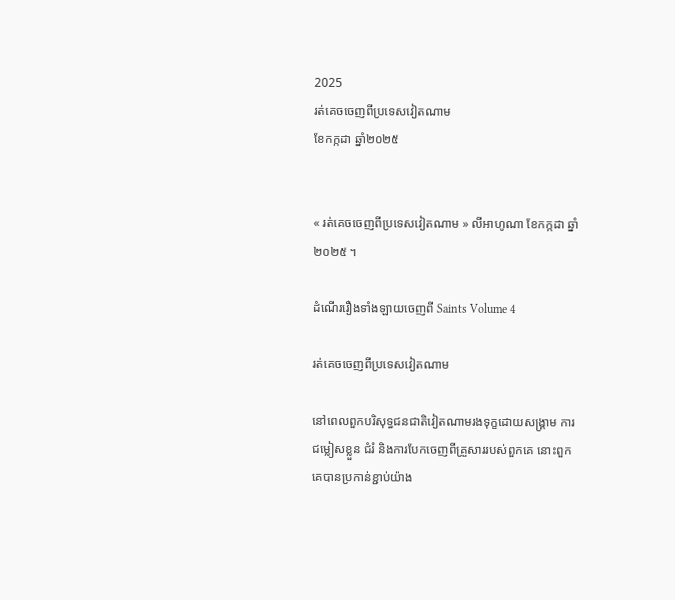2025
រត់គេចចេញពីប្រទេសវៀតណាម
ខែកក្កដា ឆ្នាំ២០២៥


« រត់គេចចេញពីប្រទេសវៀតណាម » លីអាហូណា ខែកក្កដា ឆ្នាំ២០២៥ ។

ដំណើររឿងទាំងឡាយចេញពី Saints Volume 4

រត់គេចចេញពីប្រទេសវៀតណាម

នៅពេលពួកបរិសុទ្ធជនជាតិវៀតណាមរងទុក្ខដោយសង្គ្រាម ការជម្លៀសខ្លួន ជំរំ និងការបែកចេញពីគ្រួសាររបស់ពួកគេ នោះពួកគេបានប្រកាន់ខ្ជាប់យ៉ាង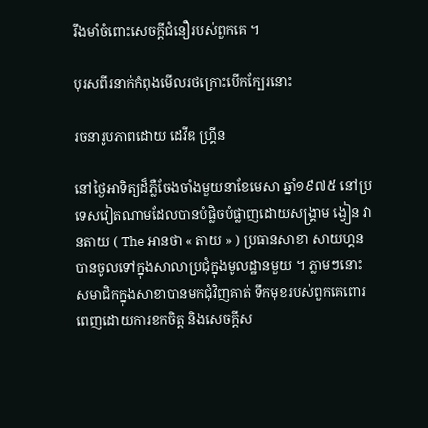រឹងមាំចំពោះសេចក្តីជំនឿរបស់ពួកគេ ។

បុរសពីរនាក់កំពុងមើលរថក្រោះបើកក្បែរនោះ

រចនារូបភាពដោយ ដេវីឌ ហ្គ្រីន

នៅថ្ងៃអាទិត្យដ៏ភ្លឺចែងចាំងមួយនាខែមេសា ឆ្នាំ១៩៧៥ នៅប្រទេសវៀតណាមដែលបានបំផ្លិចបំផ្លាញដោយសង្គ្រាម ង្វៀន វានតាយ ( The អានថា « តាយ » ) ប្រធានសាខា សាយហ្គន បានចូលទៅក្នុងសាលាប្រជុំក្នុងមូលដ្ឋានមួយ ។ ភ្លាមៗនោះ សមាជិកក្នុងសាខាបានមកជុំវិញគាត់ ទឹកមុខរបស់ពួកគេពោរពេញដោយការខកចិត្ត និងសេចក្តីស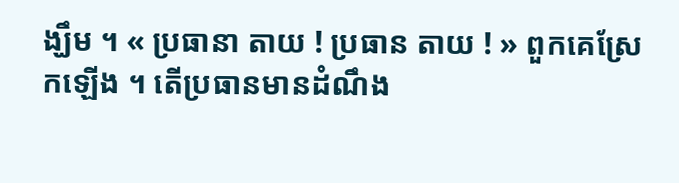ង្ឃឹម ។ « ប្រធានា តាយ ! ប្រធាន តាយ ! » ពួកគេស្រែកឡើង ។ តើប្រធានមានដំណឹង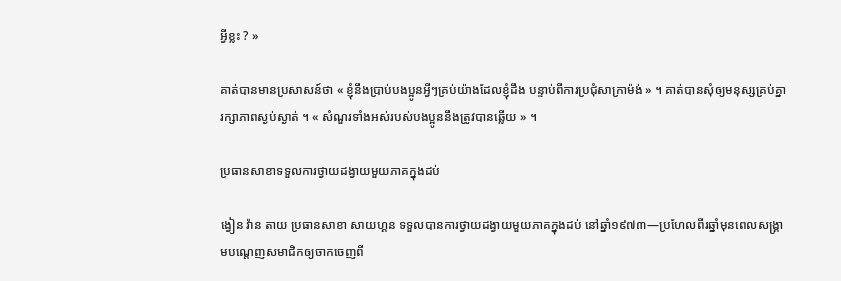អ្វីខ្លះ ? »

គាត់បានមានប្រសាសន៍ថា « ខ្ញុំនឹងប្រាប់បងប្អូនអ្វីៗគ្រប់យ៉ាងដែលខ្ញុំដឹង បន្ទាប់ពីការប្រជុំសាក្រាម៉ង់ » ។ គាត់បានសុំឲ្យមនុស្សគ្រប់គ្នារក្សាភាពស្ងប់ស្ងាត់ ។ « សំណួរទាំងអស់របស់បងប្អូននឹងត្រូវបានឆ្លើយ » ។

ប្រធានសាខាទទួលការថ្វាយដង្វាយមួយភាគក្នុងដប់

ង្វៀន វ៉ាន តាយ ប្រធានសាខា សាយហ្គន ទទួលបានការថ្វាយដង្វាយមួយភាគក្នុងដប់ នៅឆ្នាំ១៩៧៣—ប្រហែលពីរឆ្នាំមុនពេលសង្គ្រាមបណ្តេញសមាជិកឲ្យចាកចេញពី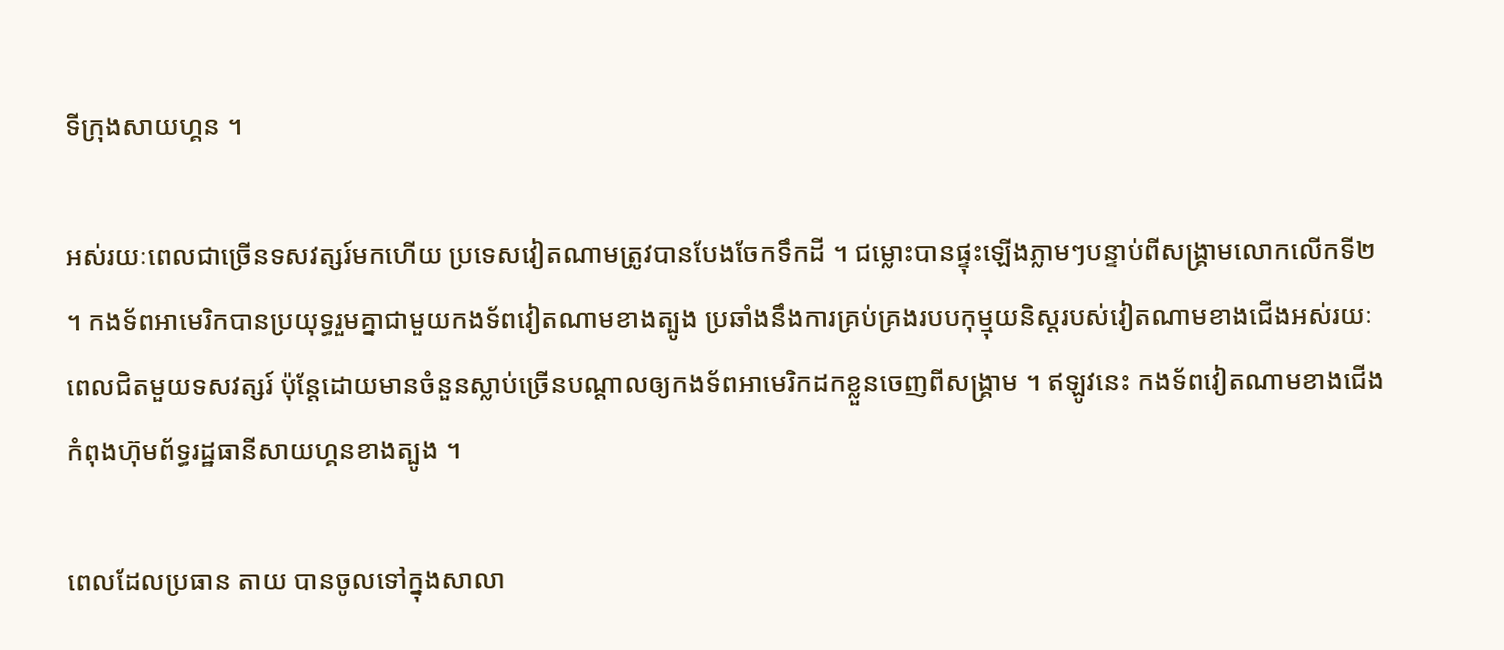ទីក្រុងសាយហ្គន ។

អស់រយៈពេលជាច្រើនទសវត្សរ៍មកហើយ ប្រទេសវៀតណាមត្រូវបានបែងចែកទឹកដី ។ ជម្លោះបានផ្ទុះឡើងភ្លាមៗបន្ទាប់ពីសង្គ្រាមលោកលើកទី២ ។ កងទ័ពអាមេរិកបានប្រយុទ្ធរួមគ្នាជាមួយកងទ័ពវៀតណាមខាងត្បូង ប្រឆាំងនឹងការគ្រប់គ្រងរបបកុម្មុយនិស្តរបស់វៀតណាមខាងជើងអស់រយៈពេលជិតមួយទសវត្សរ៍ ប៉ុន្តែដោយមានចំនួនស្លាប់ច្រើនបណ្តាលឲ្យកងទ័ពអាមេរិកដកខ្លួនចេញពីសង្គ្រាម ។ ឥឡូវនេះ កងទ័ពវៀតណាមខាងជើងកំពុងហ៊ុមព័ទ្ធរដ្ឋធានីសាយហ្គនខាងត្បូង ។

ពេលដែលប្រធាន តាយ បានចូលទៅក្នុងសាលា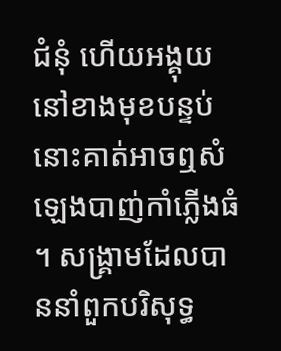ជំនុំ ហើយអង្គុយនៅខាងមុខបន្ទប់ នោះគាត់អាចឮសំឡេងបាញ់កាំភ្លើងធំ ។ សង្គ្រាមដែលបាននាំពួកបរិសុទ្ធ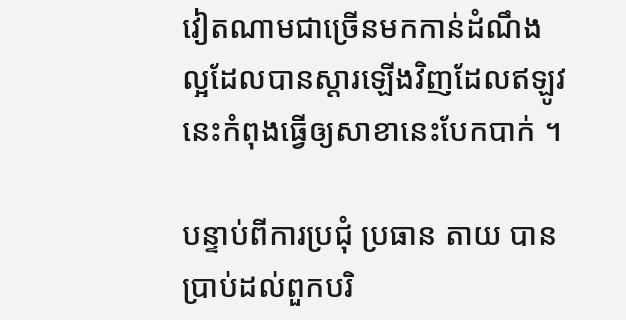វៀតណាមជាច្រើនមកកាន់ដំណឹងល្អដែលបានស្តារឡើងវិញដែលឥឡូវនេះកំពុងធ្វើឲ្យសាខានេះបែកបាក់ ។

បន្ទាប់ពីការប្រជុំ ប្រធាន តាយ បានប្រាប់ដល់ពួកបរិ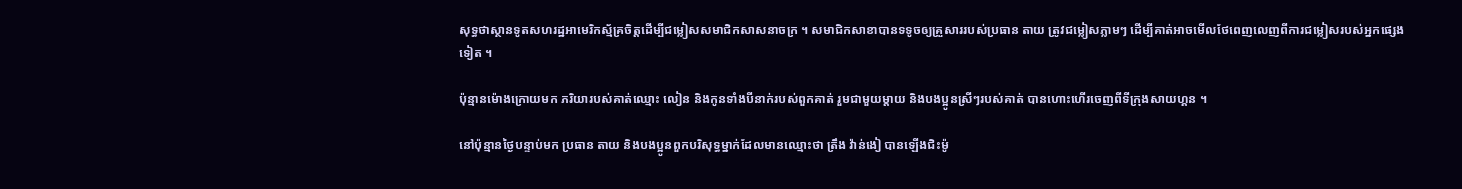សុទ្ធថាស្ថានទូតសហរដ្ឋអាមេរិកស្ម័គ្រចិត្តដើម្បីជម្លៀសសមាជិកសាសនាចក្រ ។ សមាជិកសាខាបានទទូចឲ្យគ្រួសាររបស់ប្រធាន តាយ ត្រូវជម្លៀសភ្លាមៗ ដើម្បីគាត់អាចមើលថែពេញលេញពីការជម្លៀសរបស់អ្នកផ្សេងទៀត ។

ប៉ុន្មានម៉ោងក្រោយមក ភរិយារបស់គាត់ឈ្មោះ លៀន និងកូនទាំងបីនាក់របស់ពួកគាត់ រួមជាមួយម្តាយ និងបងប្អូនស្រីៗរបស់គាត់ បានហោះហើរចេញពីទីក្រុងសាយហ្គន ។

នៅប៉ុន្មានថ្ងៃបន្ទាប់មក ប្រធាន តាយ និងបងប្អូនពួកបរិសុទ្ធម្នាក់ដែលមានឈ្មោះថា ត្រឹង វ៉ាន់ងៀ បានឡើងជិះម៉ូ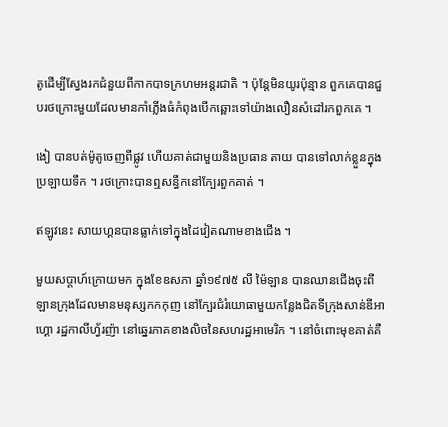តូដើម្បីស្វែងរកជំនួយពីកាកបាទក្រហមអន្តរជាតិ ។ ប៉ុន្តែមិនយូរប៉ុន្មាន ពួកគេបានជួបរថក្រោះមួយដែលមានកាំភ្លើងធំកំពុងបើកឆ្ពោះទៅយ៉ាងលឿនសំដៅរកពួកគេ ។

ងៀ បានបត់ម៉ូតូចេញពីផ្លូវ ហើយគាត់ជាមួយនិងប្រធាន តាយ បានទៅលាក់ខ្លួនក្នុងប្រឡាយទឹក ។ រថក្រោះបានឮសន្ធឹកនៅក្បែរពួកគាត់ ។

ឥឡូវនេះ សាយហ្គនបានធ្លាក់ទៅក្នុងដៃវៀតណាមខាងជើង ។

មួយសប្តាហ៍ក្រោយមក ក្នុងខែឧសភា ឆ្នាំ១៩៧៥ លី ម៉ៃឡាន បានឈានជើងចុះពីឡានក្រុងដែលមានមនុស្សកកកុញ នៅក្បែរជំរំយោធាមួយកន្លែងជិតទីក្រុងសាន់ឌីអាហ្គោ រដ្ឋកាលីហ្វ័រញ៉ា នៅឆ្នេរភាគខាងលិចនៃសហរដ្ឋអាមេរិក ។ នៅចំពោះមុខគាត់គឺ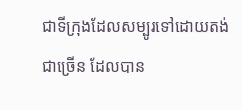ជាទីក្រុងដែលសម្បូរទៅដោយតង់ជាច្រើន ដែលបាន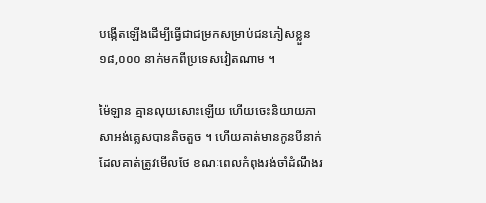បង្កើតឡើងដើម្បីធ្វើជាជម្រកសម្រាប់ជនភៀសខ្លួន ១៨,០០០ នាក់មកពីប្រទេសវៀតណាម ។

ម៉ៃឡាន គ្មានលុយសោះឡើយ ហើយចេះនិយាយភាសាអង់គ្លេសបានតិចតួច ។ ហើយគាត់មានកូនបីនាក់ដែលគាត់ត្រូវមើលថែ ខណៈពេលកំពុងរង់ចាំដំណឹងរ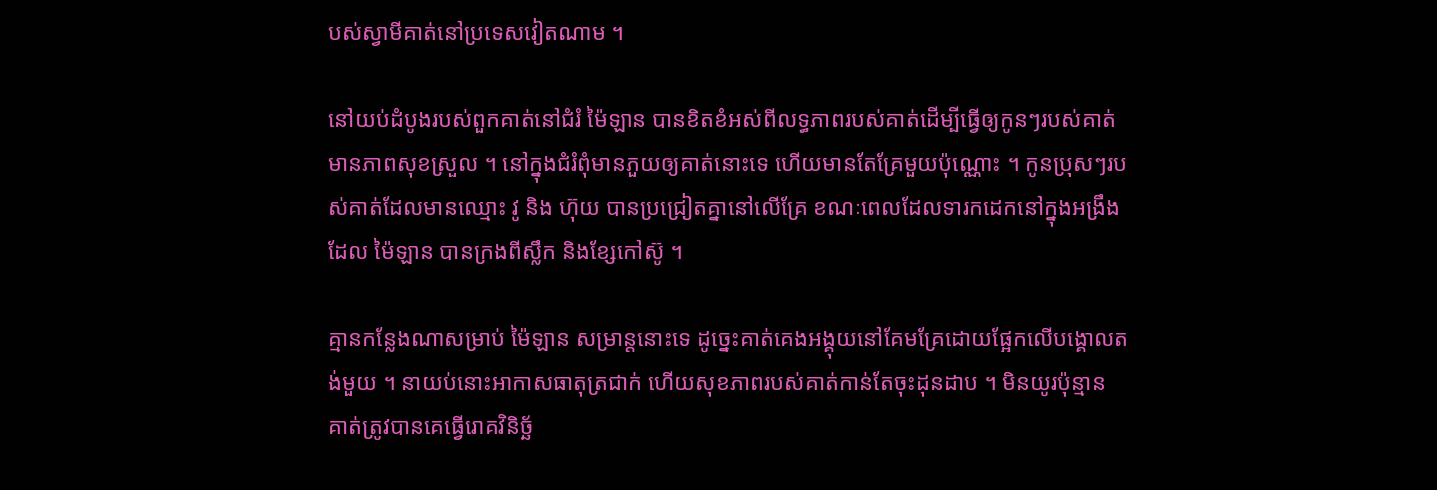បស់ស្វាមីគាត់នៅប្រទេសវៀតណាម ។

នៅយប់ដំបូងរបស់ពួកគាត់នៅជំរំ ម៉ៃឡាន បានខិតខំអស់ពីលទ្ធភាពរបស់គាត់ដើម្បីធ្វើឲ្យកូនៗរបស់គាត់មានភាពសុខស្រួល ។ នៅក្នុងជំរំពុំមានភួយឲ្យគាត់នោះទេ ហើយមានតែគ្រែមួយប៉ុណ្ណោះ ។ កូនប្រុសៗរបស់គាត់ដែលមានឈ្មោះ វូ និង ហ៊ុយ បានប្រជ្រៀតគ្នានៅលើគ្រែ ខណៈពេលដែលទារកដេកនៅក្នុងអង្រឹងដែល ម៉ៃឡាន បានក្រងពីស្លឹក និងខ្សែកៅស៊ូ ។

គ្មានកន្លែងណាសម្រាប់ ម៉ៃឡាន សម្រាន្តនោះទេ ដូច្នេះគាត់គេងអង្គុយនៅគែមគ្រែដោយផ្អែកលើបង្គោលតង់មួយ ។ នាយប់នោះអាកាសធាតុត្រជាក់ ហើយសុខភាពរបស់គាត់កាន់តែចុះដុនដាប ។ មិនយូរប៉ុន្មាន គាត់ត្រូវបានគេធ្វើរោគវិនិច្ឆ័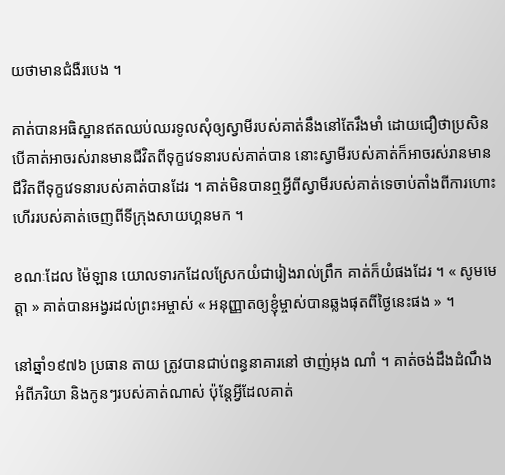យថាមានជំងឺរបេង ។

គាត់បានអធិស្ឋានឥតឈប់ឈរទូលសុំឲ្យស្វាមីរបស់គាត់នឹងនៅតែរឹងមាំ ដោយជឿថាប្រសិនបើគាត់អាចរស់រានមានជីវិតពីទុក្ខវេទនារបស់គាត់បាន នោះស្វាមីរបស់គាត់ក៏អាចរស់រានមានជីវិតពីទុក្ខវេទនារបស់គាត់បានដែរ ។ គាត់មិនបានឮអ្វីពីស្វាមីរបស់គាត់ទេចាប់តាំងពីការហោះហើររបស់គាត់ចេញពីទីក្រុងសាយហ្គនមក ។

ខណៈដែល ម៉ៃឡាន យោលទារកដែលស្រែកយំជារៀងរាល់ព្រឹក គាត់ក៏យំផងដែរ ។ « សូមមេត្តា » គាត់បានអង្វរដល់ព្រះអម្ចាស់ « អនុញ្ញាតឲ្យខ្ញុំម្ចាស់បានឆ្លងផុតពីថ្ងៃនេះផង » ។

នៅឆ្នាំ១៩៧៦ ប្រធាន តាយ ត្រូវបានជាប់ពន្ធនាគារនៅ ថាញ់អុង ណាំ ។ គាត់ចង់ដឹងដំណឹងអំពីភរិយា និងកូនៗរបស់គាត់ណាស់ ប៉ុន្តែអ្វីដែលគាត់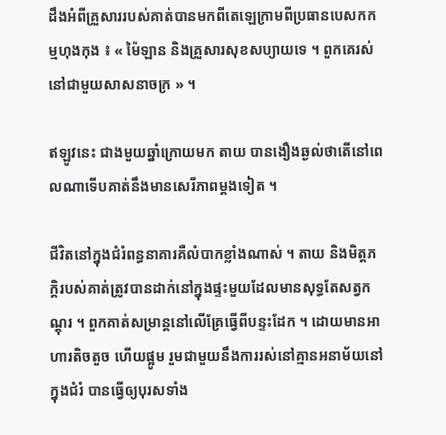ដឹងអំពីគ្រួសាររបស់គាត់បានមកពីតេឡេក្រាមពីប្រធានបេសកកម្មហុងកុង ៖ « ម៉ៃឡាន និងគ្រួសារសុខសប្យាយទេ ។ ពួកគេរស់នៅជាមួយសាសនាចក្រ » ។

ឥឡូវនេះ ជាងមួយឆ្នាំក្រោយមក តាយ បានងឿងឆ្ងល់ថាតើនៅពេលណាទើបគាត់នឹងមានសេរីភាពម្តងទៀត ។

ជីវិតនៅក្នុងជំរំពន្ធនាគារគឺលំបាកខ្លាំងណាស់ ។ តាយ និងមិត្តភក្តិរបស់គាត់ត្រូវបានដាក់នៅក្នុងផ្ទះមួយដែលមានសុទ្ធតែសត្វកណ្តុរ ។ ពួកគាត់សម្រាន្តនៅលើគ្រែធ្វើពីបន្ទះដែក ។ ដោយមានអាហារតិចតួច ហើយផ្អូម រួមជាមួយនឹងការរស់នៅគ្មានអនាម័យនៅក្នុងជំរំ បានធ្វើឲ្យបុរសទាំង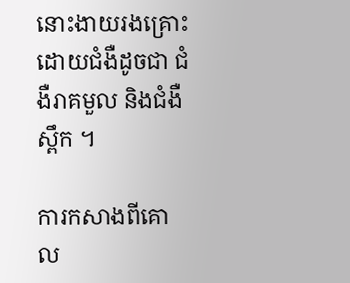នោះងាយរងគ្រោះដោយជំងឺដូចជា ជំងឺរាគមួល និងជំងឺស្ពឹក ។

ការកសាងពីគោល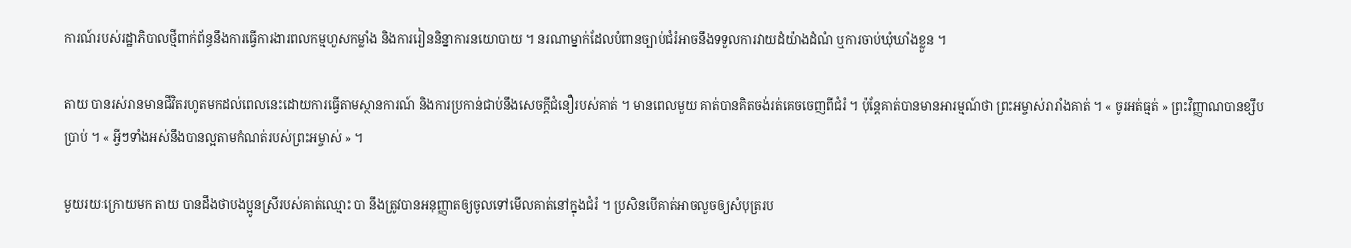ការណ៍របស់រដ្ឋាភិបាលថ្មីពាក់ព័ន្ធនឹងការធ្វើការងារពលកម្មហួសកម្លាំង និងការរៀននិន្នាការនយោបាយ ។ នរណាម្នាក់ដែលបំពានច្បាប់ជំរំអាចនឹងទទួលការវាយដំយ៉ាងដំណំ ឬការចាប់ឃុំឃាំងខ្លួន ។

តាយ បានរស់រានមានជីវិតរហូតមកដល់ពេលនេះដោយការធ្វើតាមស្ថានការណ៍ និងការប្រកាន់ជាប់នឹងសេចក្តីជំនឿរបស់គាត់ ។ មានពេលមួយ គាត់បានគិតចង់រត់គេចចេញពីជំរំ ។ ប៉ុន្តែគាត់បានមានអារម្មណ៍ថា ព្រះអម្ចាស់រារាំងគាត់ ។ « ចូរអត់ធ្មត់ » ព្រះវិញ្ញាណបានខ្សឹបប្រាប់ ។ « អ្វីៗទាំងអស់នឹងបានល្អតាមកំណត់របស់ព្រះអម្ចាស់ » ។

មួយរយៈក្រោយមក តាយ បានដឹងថាបងប្អូនស្រីរបស់គាត់ឈ្មោះ បា នឹងត្រូវបានអនុញ្ញាតឲ្យចូលទៅមើលគាត់នៅក្នុងជំរំ ។ ប្រសិនបើគាត់អាចលួចឲ្យសំបុត្ររប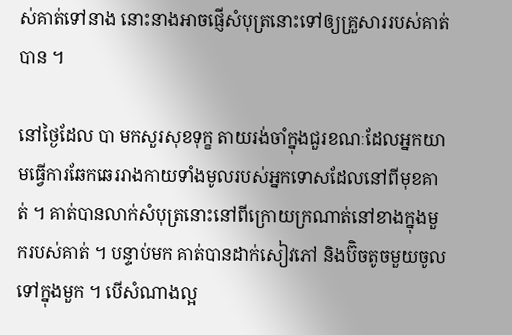ស់គាត់ទៅនាង នោះនាងអាចផ្ញើសំបុត្រនោះទៅឲ្យគ្រួសាររបស់គាត់បាន ។

នៅថ្ងៃដែល បា មកសួរសុខទុក្ខ តាយរង់ចាំក្នុងជួរខណៈដែលអ្នកយាមធ្វើការឆែកឆេររាងកាយទាំងមូលរបស់អ្នកទោសដែលនៅពីមុខគាត់ ។ គាត់បានលាក់សំបុត្រនោះនៅពីក្រោយក្រណាត់នៅខាងក្នុងមួករបស់គាត់ ។ បន្ទាប់មក គាត់បានដាក់សៀវភៅ និងប៊ិចតូចមួយចូលទៅក្នុងមួក ។ បើសំណាងល្អ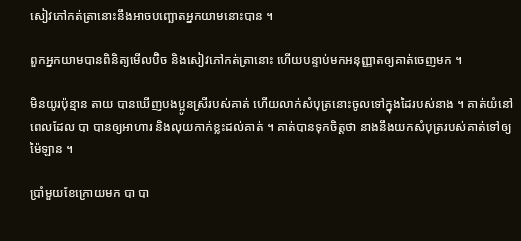សៀវភៅកត់ត្រានោះនឹងអាចបញ្ឆោតអ្នកយាមនោះបាន ។

ពួកអ្នកយាមបានពិនិត្យមើលប៊ិច និងសៀវភៅកត់ត្រានោះ ហើយបន្ទាប់មកអនុញ្ញាតឲ្យគាត់ចេញមក ។

មិនយូរប៉ុន្មាន តាយ បានឃើញបងប្អូនស្រីរបស់គាត់ ហើយលាក់សំបុត្រនោះចូលទៅក្នុងដៃរបស់នាង ។ គាត់យំនៅពេលដែល បា បានឲ្យអាហារ និងលុយកាក់ខ្លះដល់គាត់ ។ គាត់បានទុកចិត្តថា នាងនឹងយកសំបុត្ររបស់គាត់ទៅឲ្យ ម៉ៃឡាន ។

ប្រាំមួយខែក្រោយមក បា បា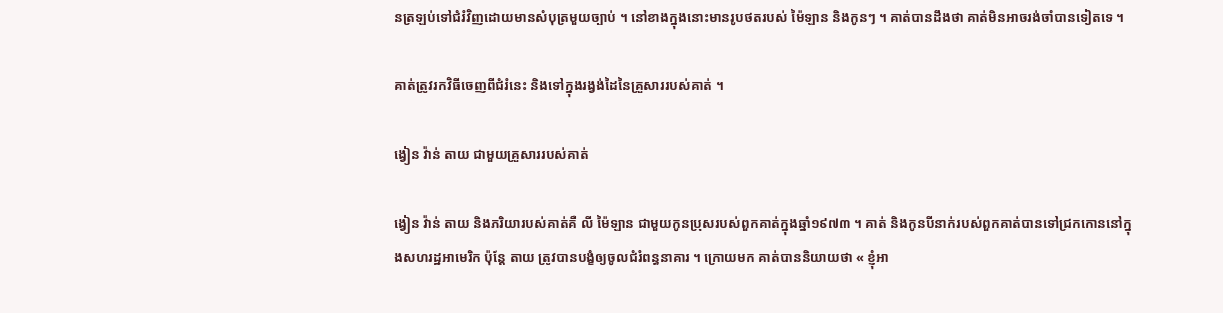នត្រឡប់ទៅជំរំវិញដោយមានសំបុត្រមួយច្បាប់ ។ នៅខាងក្នុងនោះមានរូបថតរបស់ ម៉ៃឡាន និងកូនៗ ។ គាត់បានដឹងថា គាត់មិនអាចរង់ចាំបានទៀតទេ ។

គាត់ត្រូវរកវិធីចេញពីជំរំនេះ និងទៅក្នុងរង្វង់ដៃនៃគ្រួសាររបស់គាត់ ។

ង្វៀន វ៉ាន់ តាយ ជាមួយគ្រួសាររបស់គាត់

ង្វៀន វ៉ាន់ តាយ និងភរិយារបស់គាត់គឺ លី ម៉ៃឡាន ជាមួយកូនប្រុសរបស់ពួកគាត់ក្នុងឆ្នាំ១៩៧៣ ។ គាត់ និងកូនបីនាក់របស់ពួកគាត់បានទៅជ្រកកោននៅក្នុងសហរដ្ឋអាមេរិក ប៉ុន្តែ តាយ ត្រូវបានបង្ខំឲ្យចូលជំរំពន្ធនាគារ ។ ក្រោយមក គាត់បាននិយាយថា « ខ្ញុំអា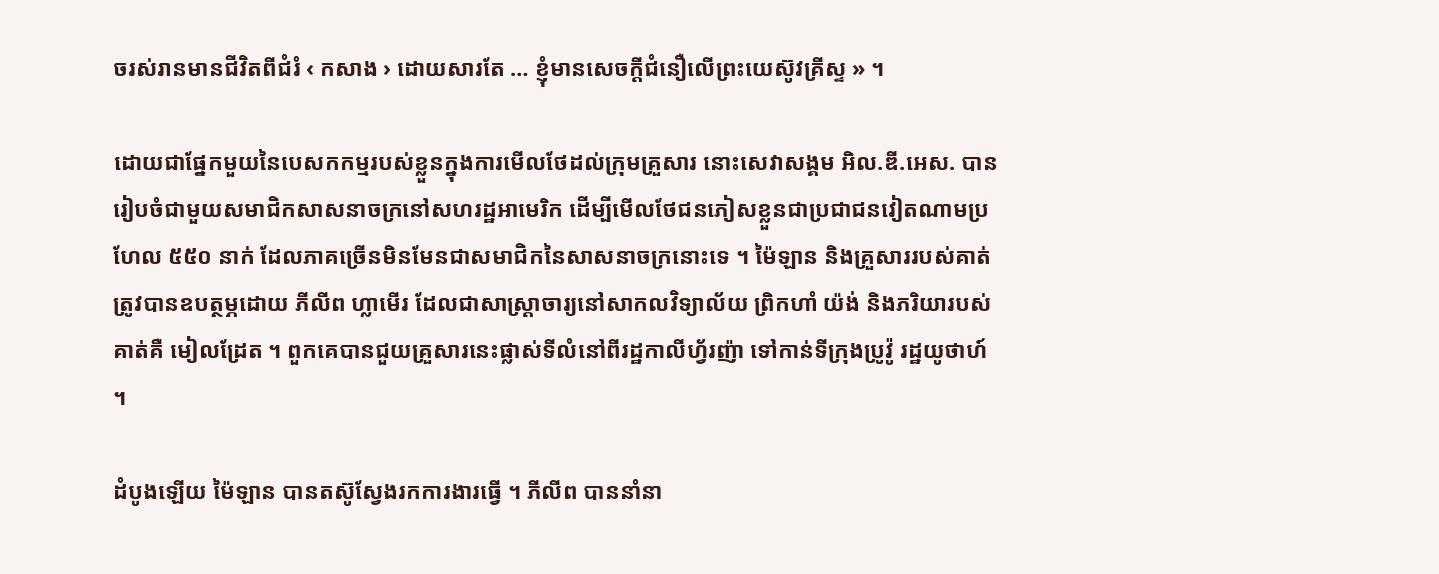ចរស់រានមានជីវិតពីជំរំ ‹ កសាង › ដោយសារតែ … ខ្ញុំមានសេចក្តីជំនឿលើព្រះយេស៊ូវគ្រីស្ទ » ។

ដោយជាផ្នែកមួយនៃបេសកកម្មរបស់ខ្លួនក្នុងការមើលថែដល់ក្រុមគ្រួសារ នោះសេវាសង្គម អិល.ឌី.អេស. បានរៀបចំជាមួយសមាជិកសាសនាចក្រនៅសហរដ្ឋអាមេរិក ដើម្បីមើលថែជនភៀសខ្លួនជាប្រជាជនវៀតណាមប្រហែល ៥៥០ នាក់ ដែលភាគច្រើនមិនមែនជាសមាជិកនៃសាសនាចក្រនោះទេ ។ ម៉ៃឡាន និងគ្រួសាររបស់គាត់ត្រូវបានឧបត្ថម្ភដោយ ភីលីព ហ្លាមើរ ដែលជាសាស្រ្តាចារ្យនៅសាកលវិទ្យាល័យ ព្រិកហាំ យ៉ង់ និងភរិយារបស់គាត់គឺ មៀលដ្រែត ។ ពួកគេបានជួយគ្រួសារនេះផ្លាស់ទីលំនៅពីរដ្ឋកាលីហ្វ័រញ៉ា ទៅកាន់ទីក្រុងប្រូវ៉ូ រដ្ឋយូថាហ៍ ។

ដំបូងឡើយ ម៉ៃឡាន បានតស៊ូស្វែងរកការងារធ្វើ ។ ភីលីព បាននាំនា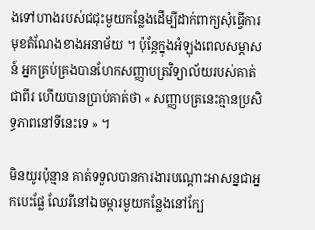ងទៅហាងរបស់ជជុះមួយកន្លែងដើម្បីដាក់ពាក្យសុំធ្វើការមុខតំណែងខាងអនាម័យ ។ ប៉ុន្តែក្នុងអំឡុងពេលសម្ភាសន៍ អ្នកគ្រប់គ្រងបានហែកសញ្ញាបត្រវិទ្យាល័យរបស់គាត់ជាពីរ ហើយបានប្រាប់គាត់ថា « សញ្ញាបត្រនេះគ្មានប្រសិទ្ធភាពនៅទីនេះទេ » ។

មិនយូរប៉ុន្មាន គាត់ទទួលបានការងារបណ្តោះអាសន្នជាអ្នកបេះផ្លែ ឈែរីនៅឯចម្ការមួយកន្លែងនៅក្បែ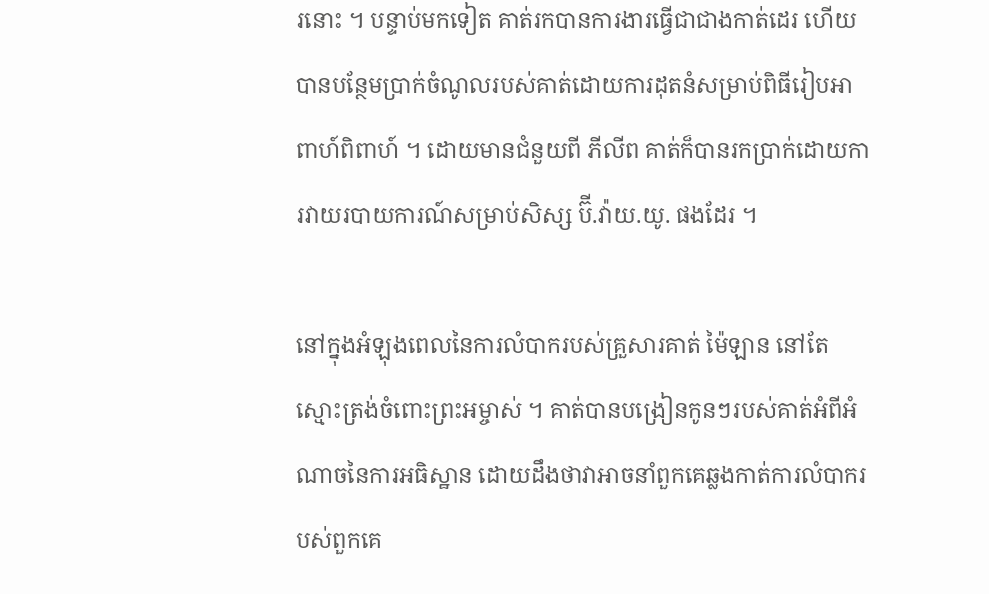រនោះ ។ បន្ទាប់មកទៀត គាត់រកបានការងារធ្វើជាជាងកាត់ដេរ ហើយបានបន្ថែមប្រាក់ចំណូលរបស់គាត់ដោយការដុតនំសម្រាប់ពិធីរៀបអាពាហ៍ពិពាហ៍ ។ ដោយមានជំនួយពី ភីលីព គាត់ក៏បានរកប្រាក់ដោយការវាយរបាយការណ៍សម្រាប់សិស្ស ប៊ី.វ៉ាយ.យូ. ផងដែរ ។

នៅក្នុងអំឡុងពេលនៃការលំបាករបស់គ្រួសារគាត់ ម៉ៃឡាន នៅតែស្មោះត្រង់ចំពោះព្រះអម្ចាស់ ។ គាត់បានបង្រៀនកូនៗរបស់គាត់អំពីអំណាចនៃការអធិស្ឋាន ដោយដឹងថាវាអាចនាំពួកគេឆ្លងកាត់ការលំបាករបស់ពួកគេ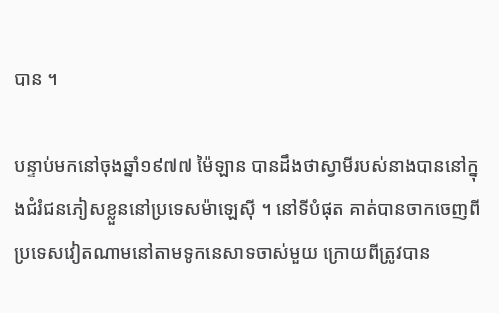បាន ។

បន្ទាប់មកនៅចុងឆ្នាំ១៩៧៧ ម៉ៃឡាន បានដឹងថាស្វាមីរបស់នាងបាននៅក្នុងជំរំជនភៀសខ្លួននៅប្រទេសម៉ាឡេស៊ី ។ នៅទីបំផុត គាត់បានចាកចេញពីប្រទេសវៀតណាមនៅតាមទូកនេសាទចាស់មួយ ក្រោយពីត្រូវបាន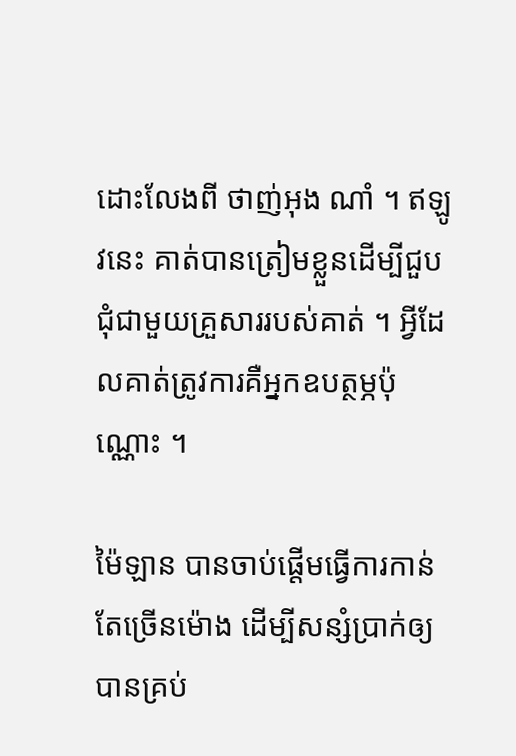ដោះលែងពី ថាញ់អុង ណាំ ។ ឥឡូវនេះ គាត់បានត្រៀមខ្លួនដើម្បីជួបជុំជាមួយគ្រួសាររបស់គាត់ ។ អ្វីដែលគាត់ត្រូវការគឺអ្នកឧបត្ថម្ភប៉ុណ្ណោះ ។

ម៉ៃឡាន បានចាប់ផ្តើមធ្វើការកាន់តែច្រើនម៉ោង ដើម្បីសន្សំប្រាក់ឲ្យបានគ្រប់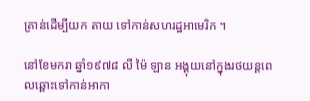គ្រាន់ដើម្បីយក តាយ ទៅកាន់សហរដ្ឋអាមេរិក ។

នៅខែមករា ឆ្នាំ១៩៧៨ លី ម៉ៃ ឡាន អង្គុយនៅក្នុងរថយន្តពេលឆ្ពោះទៅកាន់អាកា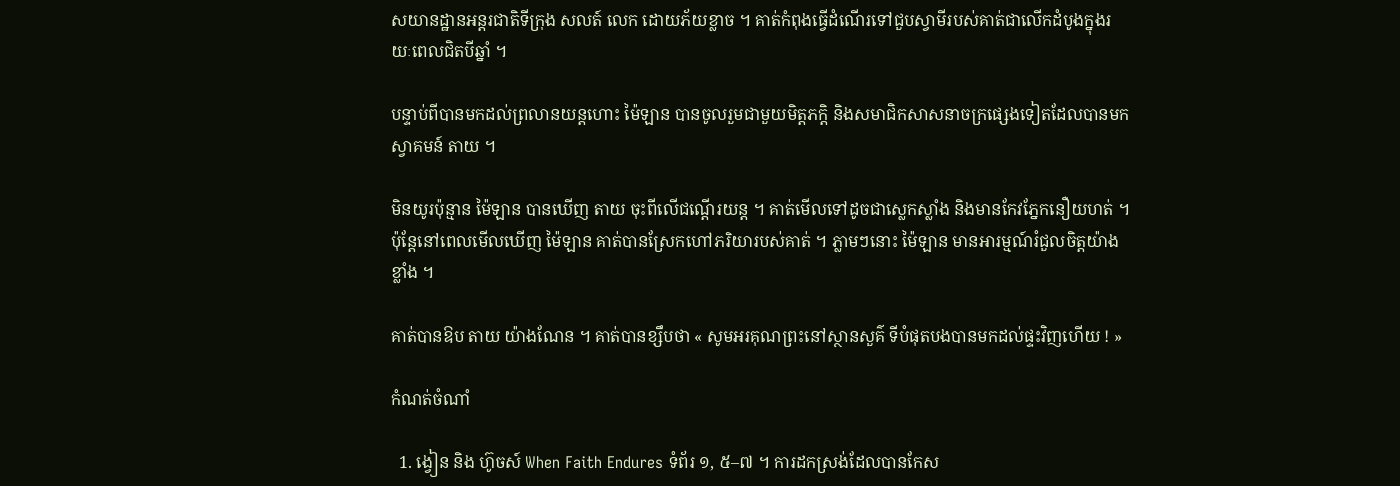សយានដ្ឋានអន្តរជាតិទីក្រុង សលត៍ លេក ដោយភ័យខ្លាច ។ គាត់កំពុងធ្វើដំណើរទៅជួបស្វាមីរបស់គាត់ជាលើកដំបូងក្នុងរយៈពេលជិតបីឆ្នាំ ។

បន្ទាប់ពីបានមកដល់ព្រលានយន្តហោះ ម៉ៃឡាន បានចូលរួមជាមួយមិត្តភក្តិ និងសមាជិកសាសនាចក្រផ្សេងទៀតដែលបានមកស្វាគមន៍ តាយ ។

មិនយូរប៉ុន្មាន ម៉ៃឡាន បានឃើញ តាយ ចុះពីលើជណ្តើរយន្ត ។ គាត់មើលទៅដូចជាស្លេកស្លាំង និងមានកែវភ្នែកនឿយហត់ ។ ប៉ុន្តែនៅពេលមើលឃើញ ម៉ៃឡាន គាត់បានស្រែកហៅភរិយារបស់គាត់ ។ ភ្លាមៗនោះ ម៉ៃឡាន មានអារម្មណ៍រំជួលចិត្តយ៉ាងខ្លាំង ។

គាត់បានឱប តាយ យ៉ាងណែន ។ គាត់បានខ្សឹបថា « សូមអរគុណព្រះនៅស្ថានសួគ៌ ទីបំផុតបងបានមកដល់ផ្ទះវិញហើយ ! »

កំណត់ចំណាំ

  1. ង្វៀន និង ហ៊ូចស៍ When Faith Endures ទំព័រ ១, ៥–៧ ។ ការដកស្រង់ដែលបានកែស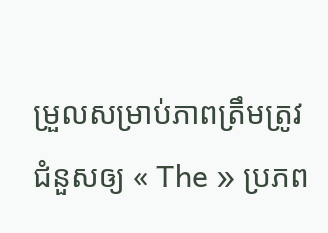ម្រួលសម្រាប់ភាពត្រឹមត្រូវ ជំនួសឲ្យ « The » ប្រភព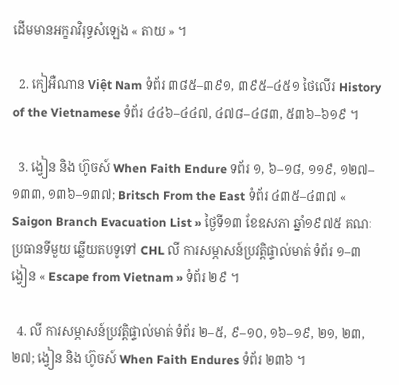ដើមមានអក្ខរាវិរុទ្ធសំឡេង « តាយ » ។

  2. កៀអឺណាន Việt Nam ទំព័រ ៣៨៥–៣៩១, ៣៩៥–៤៥១ ថៃលើរ History of the Vietnamese ទំព័រ ៤៤៦–៤៤៧, ៤៧៨–៤៨៣, ៥៣៦–៦១៩ ។

  3. ង្វៀន និង ហ៊ូចស៍ When Faith Endure ទព័រ ១, ៦–១៨, ១១៩, ១២៧–១៣៣, ១៣៦–១៣៧; Britsch From the East ទំព័រ ៤៣៥–៤៣៧ « Saigon Branch Evacuation List » ថ្ងៃទី១៣ ខែឧសភា ឆ្នាំ១៩៧៥ គណៈប្រធានទីមួយ ឆ្លើយតបទូទៅ CHL លី ការសម្ភាសន៍ប្រវត្តិផ្ទាល់មាត់ ទំព័រ ១–៣ ង្វៀន « Escape from Vietnam » ទំព័រ ២៩ ។

  4. លី ការសម្ភាសន៍ប្រវត្តិផ្ទាល់មាត់ ទំព័រ ២–៥, ៩–១០, ១៦–១៩, ២១, ២៣, ២៧; ង្វៀន និង ហ៊ូចស៍ When Faith Endures ទំព័រ ២៣៦ ។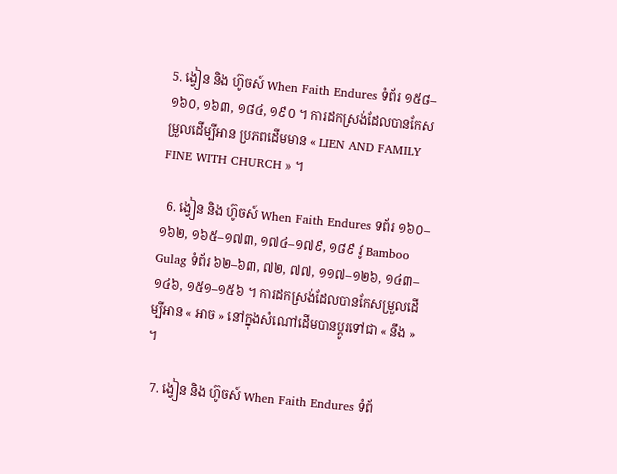5. ង្វៀន និង ហ៊ូចស៍ When Faith Endures ទំព័រ ១៥៨–១៦០, ១៦៣, ១៨៤, ១៩០ ។ ការដកស្រង់ដែលបានកែសម្រួលដើម្បីអាន ប្រភពដើមមាន « LIEN AND FAMILY FINE WITH CHURCH » ។

  6. ង្វៀន និង ហ៊ូចស៍ When Faith Endures ទព័រ ១៦០–១៦២, ១៦៥–១៧៣, ១៧៤–១៧៩, ១៨៩ វូ Bamboo Gulag ទំព័រ ៦២–៦៣, ៧២, ៧៧, ១១៧–១២៦, ១៤៣–១៤៦, ១៥១–១៥៦ ។ ការដកស្រង់ដែលបានកែសម្រួលដើម្បីអាន « អាច » នៅក្នុងសំណៅដើមបានប្តូរទៅជា « នឹង » ។

  7. ង្វៀន និង ហ៊ូចស៍ When Faith Endures ទំព័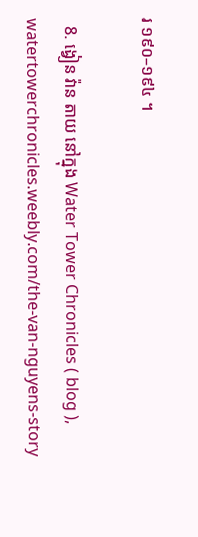រ ១៩០–១៩៤ ។

  8. ង្វៀន វ៉ាន តាយ នៅក្នុង Water Tower Chronicles ( blog ), watertowerchronicles.weebly.com/the-van-nguyens-story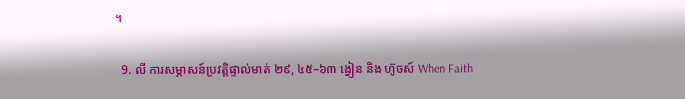។

  9. លី ការសម្ភាសន៍ប្រវត្តិផ្ទាល់មាត់ ២៩, ៤៥–៦៣ ង្វៀន និង ហ៊ូចស៍ When Faith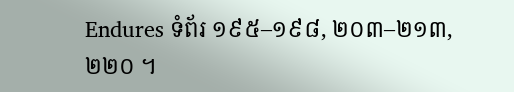Endures ទំព័រ ១៩៥–១៩៨, ២០៣–២១៣, ២២០ ។